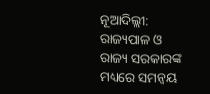ନୂଆଦିଲ୍ଲୀ: ରାଜ୍ୟପାଳ ଓ ରାଜ୍ୟ ସରକାରଙ୍କ ମଧ୍ୟରେ ସମନ୍ବୟ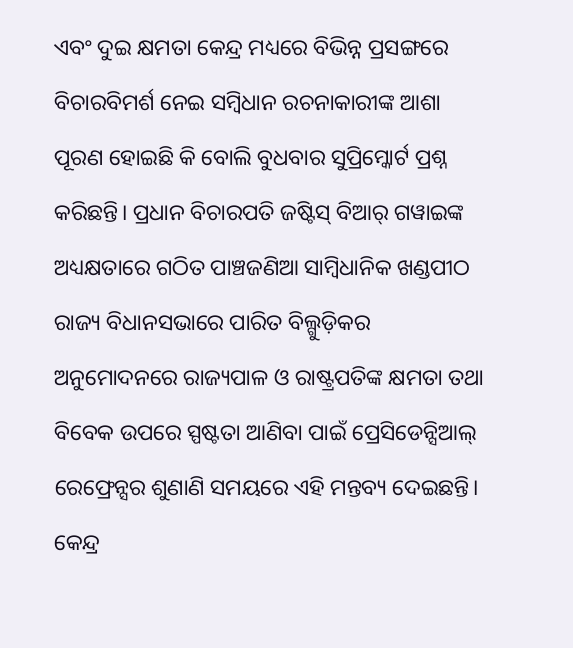ଏବଂ ଦୁଇ କ୍ଷମତା କେନ୍ଦ୍ର ମଧ୍ୟରେ ବିଭିନ୍ନ ପ୍ରସଙ୍ଗରେ ବିଚାରବିମର୍ଶ ନେଇ ସମ୍ବିଧାନ ରଚନାକାରୀଙ୍କ ଆଶା ପୂରଣ ହୋଇଛି କି ବୋଲି ବୁଧବାର ସୁପ୍ରିମ୍କୋର୍ଟ ପ୍ରଶ୍ନ କରିଛନ୍ତି। ପ୍ରଧାନ ବିଚାରପତି ଜଷ୍ଟିସ୍ ବିଆର୍ ଗୱାଇଙ୍କ ଅଧ୍ୟକ୍ଷତାରେ ଗଠିତ ପାଞ୍ଚଜଣିଆ ସାମ୍ବିଧାନିକ ଖଣ୍ଡପୀଠ ରାଜ୍ୟ ବିଧାନସଭାରେ ପାରିତ ବିଲ୍ଗୁଡ଼ିକର ଅନୁମୋଦନରେ ରାଜ୍ୟପାଳ ଓ ରାଷ୍ଟ୍ରପତିଙ୍କ କ୍ଷମତା ତଥା ବିବେକ ଉପରେ ସ୍ପଷ୍ଟତା ଆଣିବା ପାଇଁ ପ୍ରେସିଡେନ୍ସିଆଲ୍ ରେଫ୍ରେନ୍ସର ଶୁଣାଣି ସମୟରେ ଏହି ମନ୍ତବ୍ୟ ଦେଇଛନ୍ତି। କେନ୍ଦ୍ର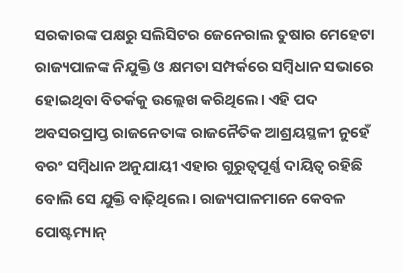ସରକାରଙ୍କ ପକ୍ଷରୁ ସଲିସିଟର ଜେନେରାଲ ତୁଷାର ମେହେଟା ରାଜ୍ୟପାଳଙ୍କ ନିଯୁକ୍ତି ଓ କ୍ଷମତା ସମ୍ପର୍କରେ ସମ୍ବିଧାନ ସଭାରେ ହୋଇଥିବା ବିତର୍କକୁ ଉଲ୍ଲେଖ କରିଥିଲେ। ଏହି ପଦ ଅବସରପ୍ରାପ୍ତ ରାଜନେତାଙ୍କ ରାଜନୈତିକ ଆଶ୍ରୟସ୍ଥଳୀ ନୁହେଁ ବରଂ ସମ୍ବିଧାନ ଅନୁଯାୟୀ ଏହାର ଗୁରୁତ୍ୱପୂର୍ଣ୍ଣ ଦାୟିତ୍ୱ ରହିଛି ବୋଲି ସେ ଯୁକ୍ତି ବାଢ଼ିଥିଲେ। ରାଜ୍ୟପାଳମାନେ କେବଳ ପୋଷ୍ଟମ୍ୟାନ୍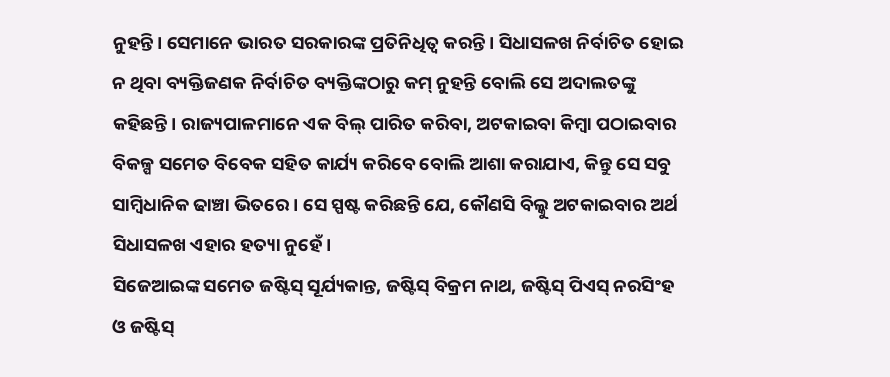ନୁହନ୍ତି। ସେମାନେ ଭାରତ ସରକାରଙ୍କ ପ୍ରତିନିଧିତ୍ୱ କରନ୍ତି। ସିଧାସଳଖ ନିର୍ବାଚିତ ହୋଇ ନ ଥିବା ବ୍ୟକ୍ତିଜଣକ ନିର୍ବାଚିତ ବ୍ୟକ୍ତିଙ୍କଠାରୁ କମ୍ ନୁହନ୍ତି ବୋଲି ସେ ଅଦାଲତଙ୍କୁ କହିଛନ୍ତି। ରାଜ୍ୟପାଳମାନେ ଏକ ବିଲ୍ ପାରିତ କରିବା, ଅଟକାଇବା କିମ୍ବା ପଠାଇବାର ବିକଳ୍ପ ସମେତ ବିବେକ ସହିତ କାର୍ଯ୍ୟ କରିବେ ବୋଲି ଆଶା କରାଯାଏ, କିନ୍ତୁ ସେ ସବୁ ସାମ୍ବିଧାନିକ ଢାଞ୍ଚା ଭିତରେ। ସେ ସ୍ପଷ୍ଟ କରିଛନ୍ତି ଯେ, କୌଣସି ବିଲ୍କୁ ଅଟକାଇବାର ଅର୍ଥ ସିଧାସଳଖ ଏହାର ହତ୍ୟା ନୁହେଁ।
ସିଜେଆଇଙ୍କ ସମେତ ଜଷ୍ଟିସ୍ ସୂର୍ଯ୍ୟକାନ୍ତ, ଜଷ୍ଟିସ୍ ବିକ୍ରମ ନାଥ, ଜଷ୍ଟିସ୍ ପିଏସ୍ ନରସିଂହ ଓ ଜଷ୍ଟିସ୍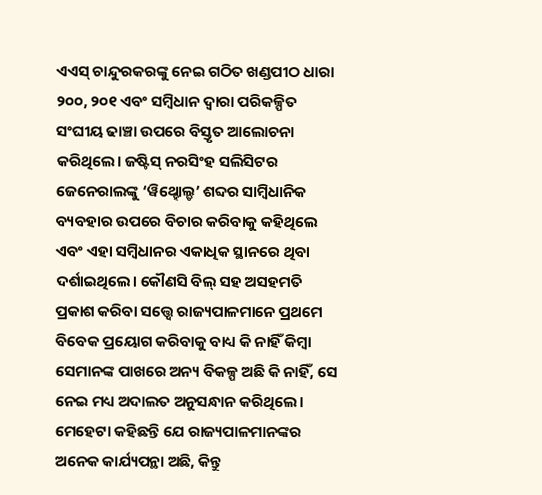ଏଏସ୍ ଚାନ୍ଦୁରକରଙ୍କୁ ନେଇ ଗଠିତ ଖଣ୍ଡପୀଠ ଧାରା ୨୦୦, ୨୦୧ ଏବଂ ସମ୍ବିଧାନ ଦ୍ୱାରା ପରିକଳ୍ପିତ ସଂଘୀୟ ଢାଞ୍ଚା ଉପରେ ବିସ୍ତୃତ ଆଲୋଚନା କରିଥିଲେ। ଜଷ୍ଟିସ୍ ନରସିଂହ ସଲିସିଟର ଜେନେରାଲଙ୍କୁ ‘ୱିଥ୍ହୋଲ୍ଡ’ ଶବ୍ଦର ସାମ୍ବିଧାନିକ ବ୍ୟବହାର ଉପରେ ବିଚାର କରିବାକୁ କହିଥିଲେ ଏବଂ ଏହା ସମ୍ବିଧାନର ଏକାଧିକ ସ୍ଥାନରେ ଥିବା ଦର୍ଶାଇଥିଲେ। କୌଣସି ବିଲ୍ ସହ ଅସହମତି ପ୍ରକାଶ କରିବା ସତ୍ତ୍ୱେ ରାଜ୍ୟପାଳମାନେ ପ୍ରଥମେ ବିବେକ ପ୍ରୟୋଗ କରିବାକୁ ବାଧ୍ୟ କି ନାହିଁ କିମ୍ବା ସେମାନଙ୍କ ପାଖରେ ଅନ୍ୟ ବିକଳ୍ପ ଅଛି କି ନାହିଁ, ସେ ନେଇ ମଧ୍ୟ ଅଦାଲତ ଅନୁସନ୍ଧାନ କରିଥିଲେ। ମେହେଟା କହିଛନ୍ତି ଯେ ରାଜ୍ୟପାଳମାନଙ୍କର ଅନେକ କାର୍ଯ୍ୟପନ୍ଥା ଅଛି, କିନ୍ତୁ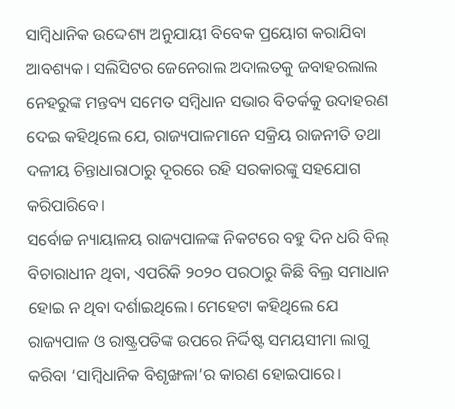ସାମ୍ବିଧାନିକ ଉଦ୍ଦେଶ୍ୟ ଅନୁଯାୟୀ ବିବେକ ପ୍ରୟୋଗ କରାଯିବା ଆବଶ୍ୟକ। ସଲିସିଟର ଜେନେରାଲ ଅଦାଲତକୁ ଜବାହରଲାଲ ନେହରୁଙ୍କ ମନ୍ତବ୍ୟ ସମେତ ସମ୍ବିଧାନ ସଭାର ବିତର୍କକୁ ଉଦାହରଣ ଦେଇ କହିଥିଲେ ଯେ, ରାଜ୍ୟପାଳମାନେ ସକ୍ରିୟ ରାଜନୀତି ତଥା ଦଳୀୟ ଚିନ୍ତାଧାରାଠାରୁ ଦୂରରେ ରହି ସରକାରଙ୍କୁ ସହଯୋଗ କରିପାରିବେ।
ସର୍ବୋଚ୍ଚ ନ୍ୟାୟାଳୟ ରାଜ୍ୟପାଳଙ୍କ ନିକଟରେ ବହୁ ଦିନ ଧରି ବିଲ୍ ବିଚାରାଧୀନ ଥିବା, ଏପରିକି ୨୦୨୦ ପରଠାରୁ କିଛି ବିଲ୍ର ସମାଧାନ ହୋଇ ନ ଥିବା ଦର୍ଶାଇଥିଲେ। ମେହେଟା କହିଥିଲେ ଯେ ରାଜ୍ୟପାଳ ଓ ରାଷ୍ଟ୍ରପତିଙ୍କ ଉପରେ ନିର୍ଦ୍ଦିଷ୍ଟ ସମୟସୀମା ଲାଗୁ କରିବା ‘ସାମ୍ବିଧାନିକ ବିଶୃଙ୍ଖଳା’ର କାରଣ ହୋଇପାରେ।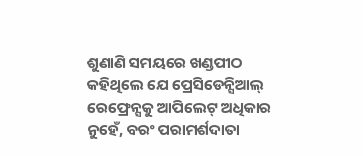ଶୁଣାଣି ସମୟରେ ଖଣ୍ଡପୀଠ କହିଥିଲେ ଯେ ପ୍ରେସିଡେନ୍ସିଆଲ୍ ରେଫ୍ରେନ୍ସକୁ ଆପିଲେଟ୍ ଅଧିକାର ନୁହେଁ, ବରଂ ପରାମର୍ଶଦାତା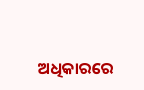ଅଧିକାରରେ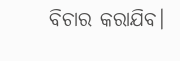ବିଚାର କରାଯିବ।